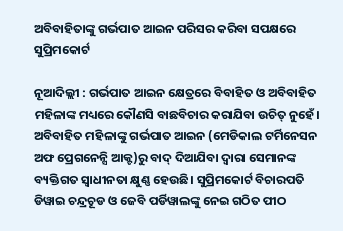ଅବିବାହିତାଙ୍କୁ ଗର୍ଭପାତ ଆଇନ ପରିସର କରିବା ସପକ୍ଷରେ ସୁପ୍ରିମକୋର୍ଟ

ନୂଆଦିଲ୍ଲୀ : ଗର୍ଭପାତ ଆଇନ କ୍ଷେତ୍ରରେ ବିବାହିତ ଓ ଅବିବାହିତ ମହିଳାଙ୍କ ମଧ୍ୟରେ କୌଣସି ବାଛବିଚାର କରାଯିବା ଉଚିତ୍ ନୁହେଁ। ଅବିବାହିତ ମହିଳାଙ୍କୁ ଗର୍ଭପାତ ଆଇନ (ମେଡିକାଲ ଟର୍ମିନେସନ ଅଫ ପ୍ରେଗନେନ୍ସି ଆକ୍ଟ)ରୁ ବାଦ୍ ଦିଆଯିବା ଦ୍ବାରା ସେମାନଙ୍କ ବ୍ୟକ୍ତିଗତ ସ୍ବାଧୀନତା କ୍ଷୁଣ୍ଣ ହେଉଛି। ସୁପ୍ରିମକୋର୍ଟ ବିଚାରପତି ଡିୱାଇ ଚନ୍ଦ୍ରଚୂଡ ଓ ଜେବି ପର୍ଡିୱାଲଙ୍କୁ ନେଇ ଗଠିତ ପୀଠ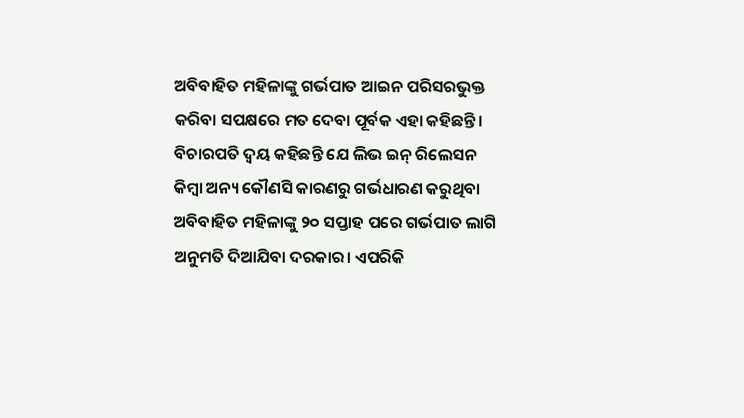ଅବିବାହିତ ମହିଳାଙ୍କୁ ଗର୍ଭପାତ ଆଇନ ପରିସରଭୁକ୍ତ କରିବା ସପକ୍ଷରେ ମତ ଦେବା ପୂର୍ବକ ଏହା କହିଛନ୍ତି। ବିଚାରପତି ଦ୍ବୟ କହିଛନ୍ତି‌ ଯେ ଲିଭ ଇନ୍‌ ରିଲେସନ କିମ୍ବା ଅନ୍ୟ କୌଣସି କାରଣରୁ ଗର୍ଭଧାରଣ କରୁଥିବା ଅବିବାହିତ ମହିଳାଙ୍କୁ ୨୦ ସପ୍ତାହ ପରେ ଗର୍ଭପାତ ଲାଗି ଅନୁମତି ଦିଆଯିବା ଦରକାର। ଏପରିକି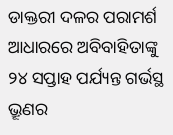ଡାକ୍ତରୀ ଦଳର ପରାମର୍ଶ ଆଧାରରେ ଅବିବାହିତାଙ୍କୁ ୨୪ ସପ୍ତାହ ପର୍ଯ୍ୟନ୍ତ ଗର୍ଭସ୍ଥ ଭ୍ରୂଣର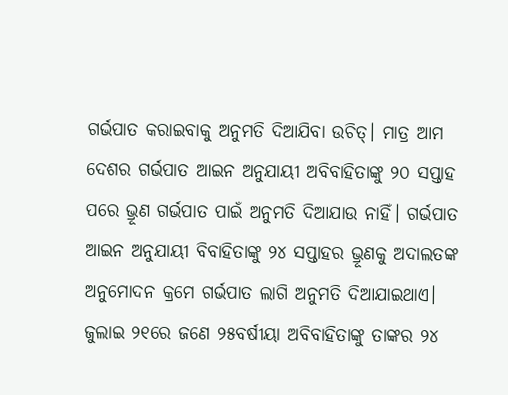ଗର୍ଭପାତ କରାଇବାକୁ ଅନୁମତି ଦିଆଯିବା ଉଚିତ୍‌। ମାତ୍ର ଆମ ଦେଶର ଗର୍ଭପାତ ଆଇନ ଅନୁଯାୟୀ ଅବିବାହିତାଙ୍କୁ ୨୦ ସପ୍ତାହ ପରେ ଭ୍ରୂଣ ଗର୍ଭପାତ ପାଇଁ ଅନୁମତି ଦିଆଯାଉ ନାହିଁ। ଗର୍ଭପାତ ଆଇନ ଅନୁଯାୟୀ ବିବାହିତାଙ୍କୁ ୨୪ ସପ୍ତାହର ଭ୍ରୂଣକୁ ଅଦାଲତଙ୍କ ଅନୁମୋଦନ କ୍ରମେ ଗର୍ଭପାତ ଲାଗି ଅନୁମତି ଦିଆଯାଇଥାଏ। ଜୁଲାଇ ୨୧ରେ ଜଣେ ୨୫ବର୍ଷୀୟା ଅବିବାହିତାଙ୍କୁ ତାଙ୍କର ୨୪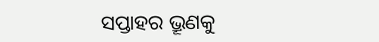ସପ୍ତାହର ଭ୍ରୂଣକୁ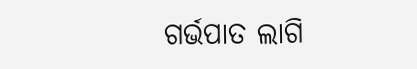ଗର୍ଭପାତ ଲାଗି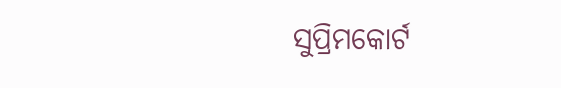ସୁପ୍ରିମକୋର୍ଟ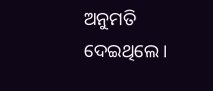ଅନୁମତି ଦେଇଥିଲେ।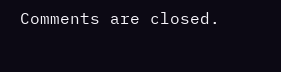Comments are closed.